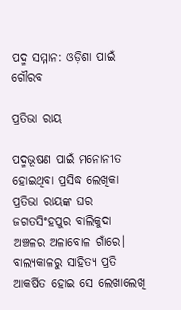ପଦ୍ମ ସମ୍ମାନ: ଓଡ଼ିଶା ପାଇଁ ଗୌରବ

ପ୍ରତିଭା ରାୟ

ପଦ୍ମଭୂଷଣ ପାଇଁ ମନୋନୀତ ହୋଇଥିବା ପ୍ରସିଦ୍ଧ ଲେଖିକା ପ୍ରତିଭା ରାୟଙ୍କ ଘର ଜଗତସିଂହପୁର ବାଲିକୁଦା ଅଞ୍ଚଳର ଅଳାବୋଳ ଗାଁରେ। ବାଲ୍ୟକାଳରୁ ସାହିତ୍ୟ ପ୍ରତି ଆକର୍ଷିତ ହୋଇ ସେ ଲେଖାଲେଖି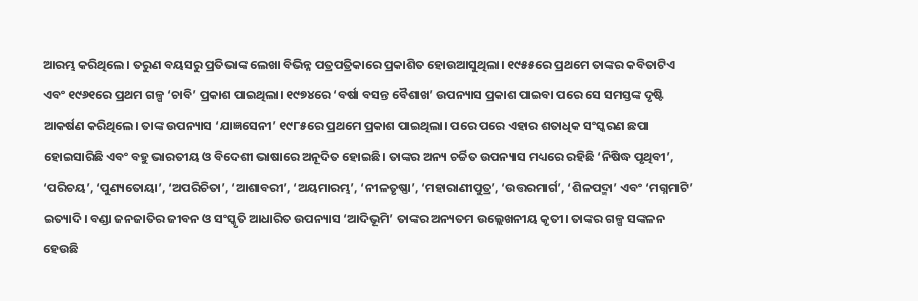ଆରମ୍ଭ କରିଥିଲେ। ତରୁଣ ବୟସରୁ ପ୍ରତିଭାଙ୍କ ଲେଖା ବିଭିନ୍ନ ପତ୍ରପତ୍ରିକାରେ ପ୍ରକାଶିତ ହୋଉଆସୁଥିଲା। ୧୯୫୫ରେ ପ୍ରଥମେ ତାଙ୍କର କବିତାଟିଏ ଏବଂ ୧୯୬୧ରେ ପ୍ରଥମ ଗଳ୍ପ ‘ଚାବି’ ପ୍ରକାଶ ପାଇଥିଲା। ୧୯୭୪ରେ ‘ବର୍ଷା ବସନ୍ତ ବୈଶାଖ’ ଉପନ୍ୟାସ ପ୍ରକାଶ ପାଇବା ପରେ ସେ ସମସ୍ତଙ୍କ ଦୃଷ୍ଟି ଆକର୍ଷଣ କରିଥିଲେ। ତାଙ୍କ ଉପନ୍ୟାସ ‘ଯାଜ୍ଞସେନୀ’ ୧୯୮୫ରେ ପ୍ରଥମେ ପ୍ରକାଶ ପାଇଥିଲା। ପରେ ପରେ ଏହାର ଶତାଧିକ ସଂସ୍କରଣ ଛପା ହୋଇସାରିଛି ଏବଂ ବହୁ ଭାରତୀୟ ଓ ବିଦେଶୀ ଭାଷାରେ ଅନୂଦିତ ହୋଇଛି। ତାଙ୍କର ଅନ୍ୟ ଚର୍ଚ୍ଚିତ ଉପନ୍ୟାସ ମଧ୍ୟରେ ରହିଛି ‘ନିଷିଦ୍ଧ ପୃଥିବୀ’, ‘ପରିଚୟ’, ‘ପୁଣ୍ୟତୋୟା’, ‘ଅପରିଚିତା’, ‘ଆଶାବରୀ’, ‘ଅୟମାରମ୍ଭ’, ‘ନୀଳତୃଷ୍ଣା’, ‘ମହାରାଣୀପୁତ୍ର’, ‘ଉତ୍ତରମାର୍ଗ’, ‘ଶିଳପଦ୍ମା’ ଏବଂ ‘ମଗ୍ନମାଟି’ ଇତ୍ୟାଦି। ବଣ୍ଡା ଜନଜାତିର ଜୀବନ ଓ ସଂସ୍କୃତି ଆଧାରିତ ଉପନ୍ୟାସ ‘ଆଦିଭୂମି’ ତାଙ୍କର ଅନ୍ୟତମ ଉଲ୍ଲେଖନୀୟ କୃତୀ। ତାଙ୍କର ଗଳ୍ପ ସଙ୍କଳନ ହେଉଛି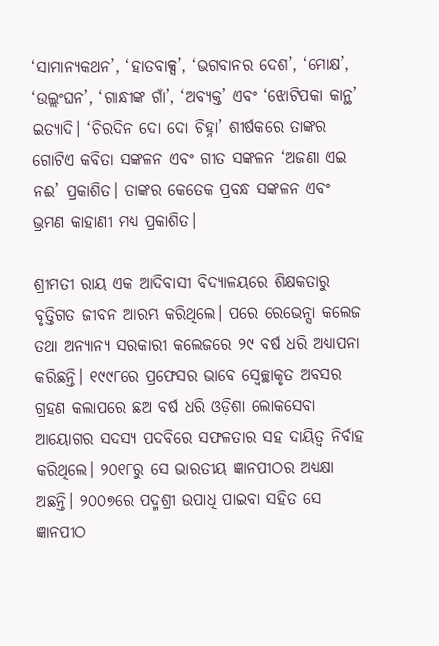‘ସାମାନ୍ୟକଥନ’, ‘ହାତବାକ୍ସ’, ‘ଭଗବାନର ଦେଶ’, ‘ମୋକ୍ଷ’, ‘ଉଲ୍ଲଂଘନ’, ‘ଗାନ୍ଧୀଙ୍କ ଗାଁ’, ‘ଅବ୍ୟକ୍ତ’ ଏବଂ ‘ଝୋଟିପକା କାନ୍ଥ’ ଇତ୍ୟାଦି। ‘ଚିରଦିନ ଦୋ ଦୋ ଚିହ୍ନା’ ଶୀର୍ଷକରେ ତାଙ୍କର ଗୋଟିଏ କବିତା ସଙ୍କଳନ ଏବଂ ଗୀତ ସଙ୍କଳନ ‘ଅଜଣା ଏଇ ନଈ’ ପ୍ରକାଶିତ। ତାଙ୍କର କେତେକ ପ୍ରବନ୍ଧ ସଙ୍କଳନ ଏବଂ ଭ୍ରମଣ କାହାଣୀ ମଧ୍ୟ ପ୍ରକାଶିତ।

ଶ୍ରୀମତୀ ରାୟ ଏକ ଆଦିବାସୀ ବିଦ୍ୟାଳୟରେ ଶିକ୍ଷକତାରୁ ବୃତ୍ତିଗତ ଜୀବନ ଆରମ୍ଭ କରିଥିଲେ। ପରେ ରେଭେନ୍ସା କଲେଜ ତଥା ଅନ୍ୟାନ୍ୟ ସରକାରୀ କଲେଜରେ ୨୯ ବର୍ଷ ଧରି ଅଧ୍ୟାପନା କରିଛନ୍ତି। ୧୯୯୮ରେ ପ୍ରଫେସର ଭାବେ ସ୍ବେଚ୍ଛାକୃତ ଅବସର ଗ୍ରହଣ କଲାପରେ ଛଅ ବର୍ଷ ଧରି ଓଡ଼ିଶା ଲୋକସେବା ଆୟୋଗର ସଦସ୍ୟ ପଦବିରେ ସଫଳତାର ସହ ଦାୟିତ୍ବ ନିର୍ବାହ କରିଥିଲେ। ୨୦୧୮ରୁ ସେ ଭାରତୀୟ ଜ୍ଞାନପୀଠର ଅଧ୍ୟକ୍ଷା ଅଛନ୍ତି। ୨୦୦୭ରେ ପଦ୍ମଶ୍ରୀ ଉପାଧି ପାଇବା ସହିତ ସେ ଜ୍ଞାନପୀଠ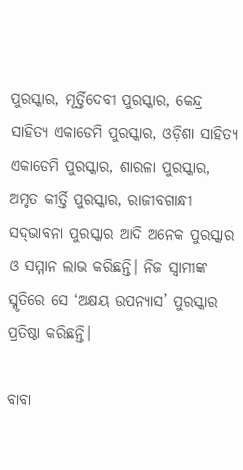ପୁରସ୍କାର, ମୂର୍ତ୍ତିଦେବୀ ପୁରସ୍କାର, କେନ୍ଦ୍ର ସାହିତ୍ୟ ଏକାଡେମି ପୁରସ୍କାର, ଓଡ଼ିଶା ସାହିତ୍ୟ ଏକାଡେମି ପୁରସ୍କାର, ଶାରଳା ପୁରସ୍କାର, ଅମୃତ କୀର୍ତ୍ତି ପୁରସ୍କାର, ରାଜୀବଗାନ୍ଧୀ ସଦ୍‌ଭାବନା ପୁରସ୍କାର ଆଦି ଅନେକ ପୁରସ୍କାର ଓ ସମ୍ମାନ ଲାଭ କରିଛନ୍ତି। ନିଜ ସ୍ବାମୀଙ୍କ ସ୍ମୃତିରେ ସେ ‘ଅକ୍ଷୟ ଉପନ୍ୟାସ’ ପୁରସ୍କାର ପ୍ରତିଷ୍ଠା କରିଛନ୍ତି।

ବାବା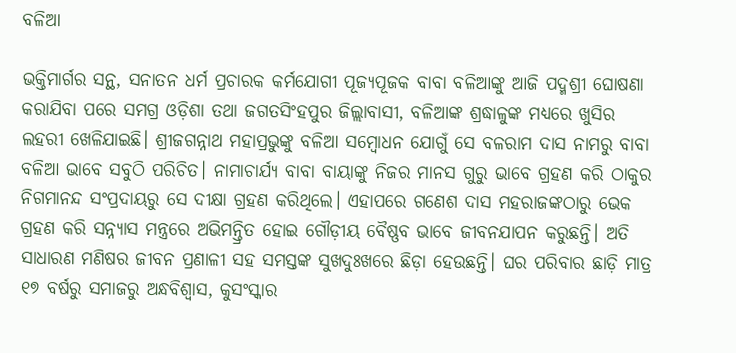ବଳିଆ

ଭକ୍ତିମାର୍ଗର ସନ୍ଥ, ସନାତନ ଧର୍ମ ପ୍ରଚାରକ କର୍ମଯୋଗୀ ପୂଜ୍ୟପୂଜକ ବାବା ବଳିଆଙ୍କୁ ଆଜି ପଦ୍ମଶ୍ରୀ ଘୋଷଣା କରାଯିବା ପରେ ସମଗ୍ର ଓଡ଼ିଶା ତଥା ଜଗତସିଂହପୁର ଜିଲ୍ଲାବାସୀ, ବଳିଆଙ୍କ ଶ୍ରଦ୍ଧାଳୁଙ୍କ ମଧ୍ୟରେ ଖୁସିର ଲହରୀ ଖେଳିଯାଇଛି। ଶ୍ରୀଜଗନ୍ନାଥ ମହାପ୍ରଭୁଙ୍କୁ ବଳିଆ ସମ୍ବୋଧନ ଯୋଗୁଁ ସେ ବଳରାମ ଦାସ ନାମରୁ ବାବା ବଳିଆ ଭାବେ ସବୁଠି ପରିଚିତ। ନାମାଚାର୍ଯ୍ୟ ବାବା ବାୟାଙ୍କୁ ନିଜର ମାନସ ଗୁରୁ ଭାବେ ଗ୍ରହଣ କରି ଠାକୁର ନିଗମାନନ୍ଦ ସଂପ୍ରଦାୟରୁ ସେ ଦୀକ୍ଷା ଗ୍ରହଣ କରିଥିଲେ। ଏହାପରେ ଗଣେଶ ଦାସ ମହରାଜଙ୍କଠାରୁ ଭେକ ଗ୍ରହଣ କରି ସନ୍ନ୍ୟାସ ମନ୍ତ୍ରରେ ଅଭିମନ୍ତ୍ରିତ ହୋଇ ଗୌଡ଼ୀୟ ବୈଷ୍ଣବ ଭାବେ ଜୀବନଯାପନ କରୁଛନ୍ତି। ଅତି ସାଧାରଣ ମଣିଷର ଜୀବନ ପ୍ରଣାଳୀ ସହ ସମସ୍ତଙ୍କ ସୁଖଦୁଃଖରେ ଛିଡ଼ା ହେଉଛନ୍ତି। ଘର ପରିବାର ଛାଡ଼ି ମାତ୍ର ୧୭ ବର୍ଷରୁ ସମାଜରୁ ଅନ୍ଧବିଶ୍ବାସ, କୁସଂସ୍କାର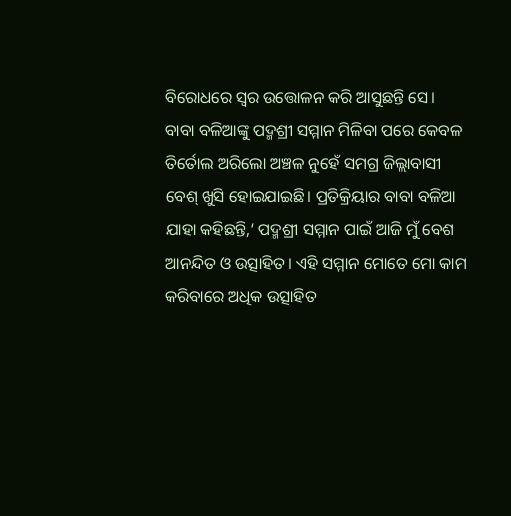ବିରୋଧରେ ସ୍ବର ଉତ୍ତୋଳନ କରି ଆସୁଛନ୍ତି ସେ।
ବାବା ବଳିଆଙ୍କୁ ପଦ୍ମଶ୍ରୀ ସମ୍ମାନ ମିଳିବା ପରେ କେବଳ ତିର୍ତୋଲ ଅରିଲୋ ଅଞ୍ଚଳ ନୁହେଁ ସମଗ୍ର ଜିଲ୍ଲାବାସୀ ବେଶ୍ ଖୁସି ହୋଇଯାଇଛି। ପ୍ରତିକ୍ରିୟାର ବାବା ବଳିଆ ଯାହା କହିଛନ୍ତି,‘ ପଦ୍ମଶ୍ରୀ ସମ୍ମାନ ପାଇଁ ଆଜି ମୁଁ ବେଶ ଆନନ୍ଦିତ ଓ ଉତ୍ସାହିତ। ଏହି ସମ୍ମାନ ମୋତେ ମୋ କାମ କରିବାରେ ଅଧିକ ଉତ୍ସାହିତ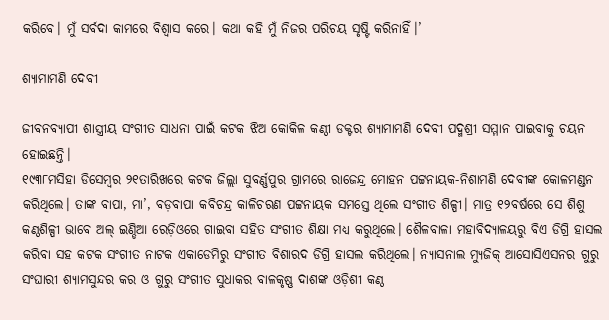କରିବେ। ମୁଁ ସର୍ବଦା କାମରେ ବିଶ୍ବାସ କରେ। କଥା କହି ମୁଁ ନିଜର ପରିଚୟ ସୃଷ୍ଟି କରିନାହିଁ।’

ଶ୍ୟାମାମଣି ଦେବୀ

ଜୀବନବ୍ୟାପୀ ଶାସ୍ତ୍ରୀୟ ସଂଗୀତ ସାଧନା ପାଇଁ କଟକ ଝିଅ କୋକିଳ କଣ୍ଠୀ ଡକ୍ଟର ଶ୍ୟାମାମଣି ଦେବୀ ପଦ୍ମଶ୍ରୀ ସମ୍ମାନ ପାଇବାକୁ ଚୟନ ହୋଇଛନ୍ତି।
୧୯୩୮ମସିହା ଡିସେମ୍ବର ୨୧ତାରିଖରେ କଟକ ଜିଲ୍ଲା ସୁବର୍ଣ୍ଣପୁର ଗ୍ରାମରେ ରାଜେନ୍ଦ୍ର ମୋହନ ପଟ୍ଟନାୟକ-ନିଶାମଣି ଦେବୀଙ୍କ କୋଳମଣ୍ଡନ କରିଥିଲେ। ତାଙ୍କ ବାପା, ମା’, ବଡ଼ବାପା କବିଚନ୍ଦ୍ର କାଳିଚରଣ ପଟ୍ଟନାୟକ ସମସ୍ତେ ଥିଲେ ସଂଗୀତ ଶିଳ୍ପୀ। ମାତ୍ର ୧୨ବର୍ଷରେ ସେ ଶିଶୁ କଣ୍ଠଶିଳ୍ପୀ ଭାବେ ଅଲ୍‌ ଇଣ୍ଡିଆ ରେଡ଼ିଓରେ ଗାଇବା ସହିତ ସଂଗୀତ ଶିକ୍ଷା ମଧ୍ୟ କରୁଥିଲେ। ଶୈଳବାଳା ମହାବିଦ୍ୟାଳୟରୁ ବିଏ ଡିଗ୍ରି ହାସଲ କରିବା ସହ କଟକ ସଂଗୀତ ନାଟକ ଏକାଡେମିରୁ ସଂଗୀତ ବିଶାରଦ ଡିଗ୍ରି ହାସଲ କରିଥିଲେ। ନ୍ୟାସନାଲ ମ୍ୟୁଜିକ୍ ଆସୋସିଏସନର ଗୁରୁ ସଂଘାରୀ ଶ୍ୟାମସୁନ୍ଦର କର ଓ ଗୁରୁ ସଂଗୀତ ସୁଧାକର ବାଳକୃଷ୍ଣ ଦାଶଙ୍କ ଓଡ଼ିଶୀ କଣ୍ଠ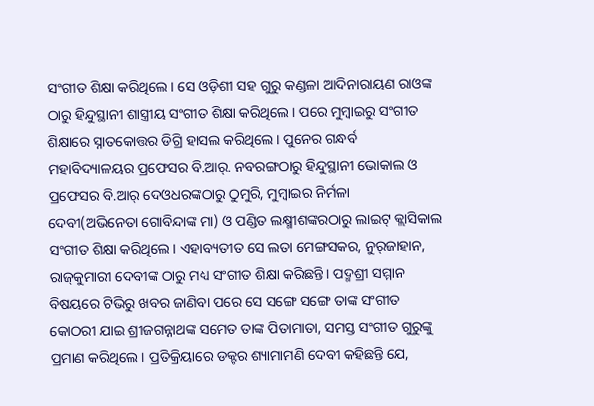ସଂଗୀତ ଶିକ୍ଷା କରିଥିଲେ। ସେ ଓଡ଼ିଶୀ ସହ ଗୁରୁ କଣ୍ଡଳା ଆଦିନାରାୟଣ ରାଓଙ୍କ ଠାରୁ ହିନ୍ଦୁସ୍ଥାନୀ ଶାସ୍ତ୍ରୀୟ ସଂଗୀତ ଶିକ୍ଷା କରିଥିଲେ। ପରେ ‌ମୁମ୍ବାଇରୁ ସଂଗୀତ ଶିକ୍ଷାରେ ସ୍ନାତକୋତ୍ତର ଡିଗ୍ରି ହାସଲ କରିଥିଲେ। ପୁନେର ଗନ୍ଧର୍ବ ମହାବିଦ୍ୟାଳୟର ପ୍ରଫେସର ବି.ଆର୍. ନବରଙ୍ଗଠାରୁ ହିନ୍ଦୁସ୍ଥାନୀ ଭୋକାଲ ଓ ପ୍ରଫେସର ବି.ଆର୍ ଦେଓଧରଙ୍କଠାରୁ ଠୁମୁରି, ମୁମ୍ବାଇର ନିର୍ମଳା ଦେବୀ(ଅଭିନେତା ଗୋବିନ୍ଦାଙ୍କ ମା) ଓ ପଣ୍ଡିତ ଲକ୍ଷ୍ମୀଶଙ୍କରଠାରୁ ଲାଇଟ୍ କ୍ଲାସିକାଲ ସଂଗୀତ ଶିକ୍ଷା କରିଥିଲେ। ଏହାବ୍ୟତୀତ ସେ ଲତା ମ‌େଙ୍ଗସକର, ନୁର୍‌ଜାହାନ, ରାଜ୍‌କୁମାରୀ ଦେବୀଙ୍କ ଠାରୁ ମଧ୍ୟ ସଂଗୀତ ଶିକ୍ଷା କରିଛନ୍ତି। ପଦ୍ମଶ୍ରୀ ସମ୍ମାନ ବିଷୟରେ ଟିଭିରୁ ଖବର ଜାଣିବା ପରେ ସେ ସଙ୍ଗେ ସଙ୍ଗେ ତାଙ୍କ ସଂଗୀତ କୋଠରୀ ଯାଇ ଶ୍ରୀଜଗନ୍ନାଥଙ୍କ ସମେତ ତାଙ୍କ ପିତାମାତା, ସମସ୍ତ ସଂଗୀତ ଗୁରୁଙ୍କୁ ପ୍ରମାଣ କରିଥିଲେ। ପ୍ରତିକ୍ରିୟାରେ ଡକ୍ଟର ଶ୍ୟାମାମଣି ଦେବୀ କହିଛନ୍ତି ଯେ,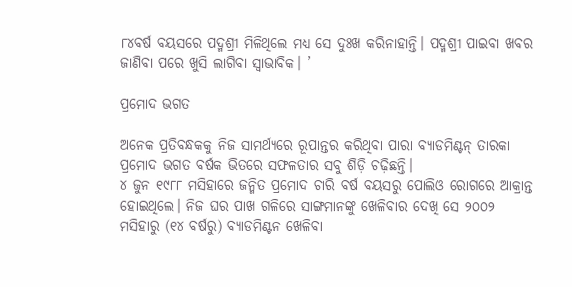୮୪ବର୍ଷ ବୟସରେ ପଦ୍ମଶ୍ରୀ ମିଳିଥିଲେ ମଧ୍ୟ ସେ ଦୁଃଖ କରିନାହାନ୍ତି। ପଦ୍ମଶ୍ରୀ ପାଇବା ଖବର ଜାଣିବା ପରେ ଖୁସି ଲାଗିବା ସ୍ବାଭାବିକ। ’

ପ୍ରମୋଦ ଭଗତ

ଅନେକ ପ୍ରତିବନ୍ଧକକୁ ନିଜ ସାମର୍ଥ୍ୟରେ ରୂପାନ୍ତର କରିଥିବା ପାରା ବ୍ୟାଡମିଣ୍ଟନ୍‌ ତାରକା ପ୍ରମୋଦ ଭଗତ ବର୍ଷକ ଭିତରେ ସଫଳତାର ସବୁ ଶିଡ଼ି ଚଢ଼ିଛନ୍ତି।
୪ ଜୁନ ୧୯୮୮ ମସିହାରେ ଜନ୍ମିତ ପ୍ରମୋଦ ଚାରି ବର୍ଷ ବୟସରୁ ପୋଲିଓ ରୋଗରେ ଆକ୍ରାନ୍ତ ହୋଇଥିଲେ। ନିଜ ଘର ପାଖ ଗଳିରେ ସାଙ୍ଗମାନଙ୍କୁ ଖେଳିବାର ଦେଖି ସେ ୨୦୦୨ ମସିହାରୁ (୧୪ ବର୍ଷରୁ) ବ୍ୟାଡମିଣ୍ଟନ ଖେଳିବା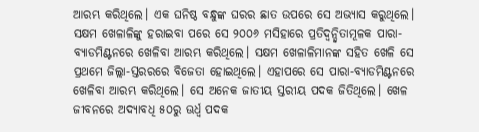ଆରମ୍ଭ କରିଥିଲେ। ଏକ ଘନିଷ୍ଠ ବନ୍ଧୁଙ୍କ ଘରର ଛାତ ଉପରେ ସେ ଅଭ୍ୟାସ କରୁଥିଲେ। ସକ୍ଷମ ଖେଳାଳିଙ୍କୁ ହରାଇବା ପରେ ସେ ୨୦୦୬ ମସିହାରେ ପ୍ରତିଦ୍ବନ୍ଦ୍ବିତାମୂଳକ ପାରା-ବ୍ୟାଡମିଣ୍ଟନରେ ଖେଳିବା ଆରମ୍ଭ କରିଥିଲେ। ସକ୍ଷମ ଖେଳାଳିମାନଙ୍କ ସହିତ ଖେଳି ସେ ପ୍ରଥମେ ଜିଲ୍ଲା-ସ୍ତରରରେ ବିଜେତା ହୋଇଥିଲେ। ଏହାପରେ ସେ ପାରା-ବ୍ୟାଡମିଣ୍ଟନରେ ଖେଳିବା ଆରମ୍ଭ କରିଥିଲେ। ସେ ଅନେକ ଜାତୀୟ ସ୍ତରୀୟ ପଦକ ଜିତିଥିଲେ। ଖେଳ ଜୀବନରେ ଅଦ୍ୟାବଧି ୫୦ରୁ ଊର୍ଧ୍ବ ପଦକ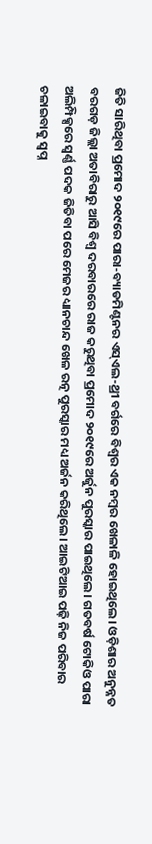ଜିତି ସାରିଥିବା ପ୍ରମୋଦ ୨୦୧୯ରେ ‌ପାରା-ବ୍ୟାଡମିଣ୍ଟନର ଏସ୍‌ଏଲ-ଥ୍ରୀ ବର୍ଗରେ ବିଶ୍ୱର ଏକ ନମ୍ବର ଖେଳାଳି ହୋଇଥିଲେ। ଓଡ଼ିଶାର ଅନୁନ୍ନତ ବରଗଡ଼ ଜିଲ୍ଲା ଅତାବିରାରୁ ଆସି ବିଶ୍ବ ଦରବାରରେ ରାଜ କରୁଥିବା ପ୍ରମୋଦ ୨୦୧୯ରେ ଅର୍ଜୁନ ପୁରସ୍କାର ପାଇଥିଲେ। ଗତବର୍ଷ ଟୋକିଓ ପାରା ଅଲିମ୍ପିକ୍ସରେ ସ୍ବର୍ଣ୍ଣ ପଦକ ଜିତିବା ପରେ ମେଜର ଧ୍ୟାନଚାନ୍ଦ ଖେଳ ରତ୍ନ ପୁରସ୍କାର ମଧ୍ୟ ଅର୍ଜନ କରିଥିଲେ। ଆଇଟିଆଇ ପଢ଼ି ନିଜ ପରିବାର ଚଳାଇବାକୁ ସ୍ବପ୍ନ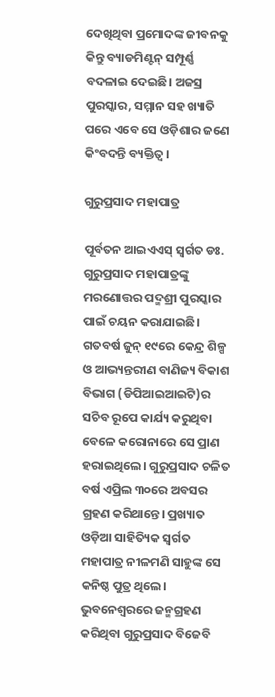ଦେଖିଥିବା ପ୍ରମୋଦଙ୍କ ଜୀବନକୁ କିନ୍ତୁ ବ୍ୟାଡମିଣ୍ଟନ୍‌ ସମ୍ପୂର୍ଣ୍ଣ ବଦଳାଇ ଦେଇଛି। ଅଜସ୍ର ପୁରସ୍କାର, ସମ୍ମାନ ସହ ଖ୍ୟାତି ପରେ ଏବେ ସେ ଓଡ଼ିଶାର ଜଣେ କିଂବଦନ୍ତି ବ୍ୟକ୍ତିତ୍ବ ।

ଗୁରୁପ୍ରସ‌ାଦ ମହାପାତ୍ର

ପୂର୍ବତନ ଆଇଏଏସ୍‌ ସ୍ବର୍ଗତ ଡଃ. ଗୁରୁପ୍ରସାଦ ମହାପାତ୍ରଙ୍କୁ ମରଣୋତ୍ତର ପଦ୍ମଶ୍ରୀ ପୁରସ୍କାର ପାଇଁ ଚୟନ କରାଯାଇଛି। ଗତବର୍ଷ ଜୁନ୍‌ ୧୯ରେ କେନ୍ଦ୍ର ଶିଳ୍ପ ଓ ଆଭ୍ୟନ୍ତରୀଣ ବାଣିଜ୍ୟ ବିକାଶ ବିଭାଗ (ଡିପିଆଇଆଇଟି)ର ସଚିବ ରୂପେ କାର୍ଯ୍ୟ କରୁଥିବା ବେଳେ କରୋନାରେ ସେ ପ୍ରାଣ ହରାଇଥିଲେ। ଗୁରୁପ୍ରସାଦ ଚଳିତ ବର୍ଷ ଏପ୍ରିଲ ୩୦ରେ ଅବସର ଗ୍ରହଣ କରିଥାନ୍ତେ। ପ୍ରଖ୍ୟାତ ଓଡ଼ିଆ ସାହିତ୍ୟିକ ସ୍ବର୍ଗତ ମହାପାତ୍ର ନୀଳମଣି ସାହୁଙ୍କ ‌ସେ କନିଷ୍ଠ ପୁତ୍ର ଥିଲେ। ଭୁବନେଶ୍ବରରେ ଜନ୍ମଗ୍ରହଣ କରିଥିବା ଗୁରୁପ୍ରସାଦ ବିଜେବି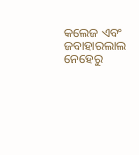କଲେଜ ଏବଂ ଜବାହାରଲାଲ ନେହେରୁ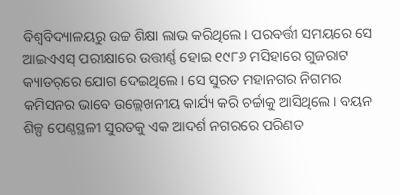ବିଶ୍ବବିଦ୍ୟାଳୟରୁ ଉଚ୍ଚ ଶିକ୍ଷା ଲାଭ କରିଥିଲେ। ପରବର୍ତ୍ତୀ ସମୟରେ ସେ ଆଇଏଏସ୍‌ ପରୀକ୍ଷାରେ ଉତ୍ତୀର୍ଣ୍ଣ ହୋଇ ୧୯୮୬ ମସିହାରେ ଗୁଜରାଟ କ୍ୟାଡର୍‌ରେ ଯୋଗ ଦେଇଥିଲେ। ସେ ସୁରତ ମହାନଗର ନିଗମର କମିସନର ଭାବେ ଉଲ୍ଲେଖନୀୟ କାର୍ଯ୍ୟ କରି ଚର୍ଚ୍ଚାକୁ ଆସିଥିଲେ। ବୟନ ଶିଳ୍ପ ପେଣ୍ଠସ୍ଥଳୀ ସୁରତକୁ ଏକ ଆଦର୍ଶ ନଗରରେ ପରିଣତ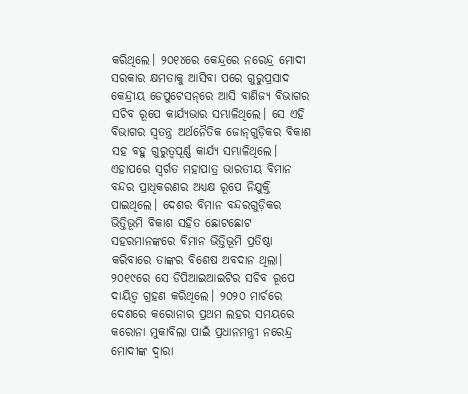କରିଥିଲେ। ୨୦୧୪ରେ କେନ୍ଦ୍ରରେ ନରେନ୍ଦ୍ର ମୋଦୀ ସରକାର କ୍ଷମତାକୁ ଆସିବା ପରେ ଗୁରୁପ୍ରସାଦ କେନ୍ଦ୍ରୀୟ ଡେପୁଟେସନ୍‌ରେ ଆସି ବାଣିଜ୍ୟ ବିଭାଗର ସଚିବ ରୂପେ କାର୍ଯ୍ୟଭାର ସମ୍ଭାଳିଥିଲେ। ସେ ଏହି ବିଭାଗର ସ୍ବତନ୍ତ୍ର ଅର୍ଥନୈତିକ ଜୋନ୍‌ଗୁଡ଼ିକର ବିକାଶ ସହ ବହୁ ଗୁରୁତ୍ବପୂର୍ଣ୍ଣ କାର୍ଯ୍ୟ ସମ୍ଭାଳିଥିଲେ। ଏହାପରେ ସ୍ବର୍ଗତ ମହାପାତ୍ର ଭାରତୀୟ ବିମାନ ବନ୍ଦର ପ୍ରାଧିକରଣର ଅଧ୍ୟକ୍ଷ ରୂପେ ନିଯୁକ୍ତି ପାଇଥିଲେ। ଦେଶର ବିମାନ ବନ୍ଦରଗୁଡ଼ିକର ଭିତ୍ତିଭୂମି ବିକାଶ ସହିତ ଛୋଟଛୋଟ ସହରମାନଙ୍କରେ ବିମାନ ଭିତ୍ତିଭୂମି ପ୍ରତିଷ୍ଠା କରିବାରେ ତାଙ୍କର ବିଶେଷ ଅବଦାନ ଥିଲା। ୨୦୧୯ରେ ସେ ଡିପିଆଇଆଇଟିର ସଚିବ ରୂପେ ଦାୟିତ୍ବ ଗ୍ରହଣ କରିଥିଲେ। ୨୦୨୦ ମାର୍ଚରେ ଦେଶରେ କରୋନାର ପ୍ରଥମ ଲହର ସମୟରେ କରୋନା ମୁକାବିଲା ପାଇଁ ପ୍ରଧାନମନ୍ତ୍ରୀ ନରେନ୍ଦ୍ର ମୋଦୀଙ୍କ ଦ୍ବାରା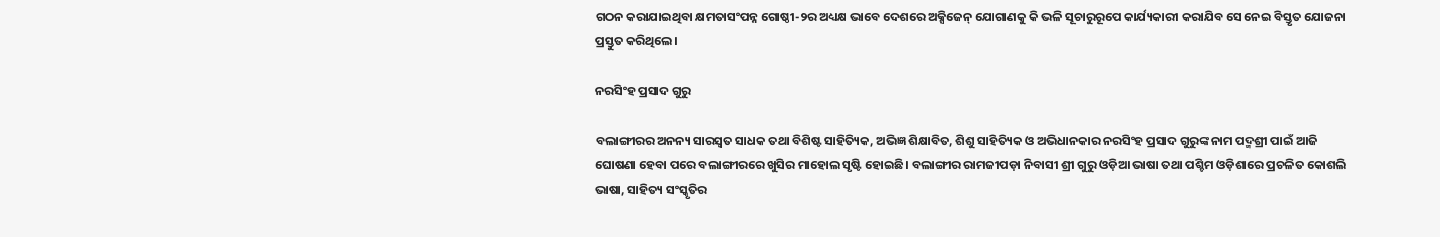ଗଠନ କରାଯାଇଥିବା କ୍ଷମତାସଂପନ୍ନ ଗୋଷ୍ଠୀ-୨ର ଅଧ୍ୟକ୍ଷ ଭାବେ ଦେଶରେ ଅକ୍ସିଜେନ୍‌ ଯୋଗାଣକୁ କି ଭଳି ସୂଚାରୁରୂପେ କାର୍ଯ୍ୟକାରୀ କରାଯିବ ସେ ନେଇ ବିସ୍ତୃତ ଯୋଜନା ପ୍ରସ୍ତୁତ କରିଥିଲେ।

ନରସିଂହ ପ୍ରସାଦ ଗୁରୁ

ବଲାଙ୍ଗୀରର ଅନନ୍ୟ ସାରସ୍ୱତ ସାଧକ ତଥା ବିଶିଷ୍ଟ ସାହିତ୍ୟିକ, ଅଭିଜ୍ଞ ଶିକ୍ଷାବିତ, ଶିଶୁ ସାହିତ୍ୟିକ ଓ ଅଭିଧାନକାର ନରସିଂହ ପ୍ରସାଦ ଗୁରୁଙ୍କ ନାମ ପଦ୍ମଶ୍ରୀ ପାଇଁ ଆଜି ଘୋଷଣା ହେବା ପରେ ବଲାଙ୍ଗୀରରେ ଖୁସିର ମାହୋଲ ସୃଷ୍ଟି ହୋଇଛି। ବଲାଙ୍ଗୀର ରାମଜୀପଡ଼ା ନିବାସୀ ଶ୍ରୀ ଗୁରୁ ଓଡ଼ିଆ ଭାଷା ତଥା ପଶ୍ଚିମ ଓଡ଼ିଶାରେ ପ୍ରଚଳିତ କୋଶଲି ଭାଷା, ସାହିତ୍ୟ ସଂସ୍କୃତିର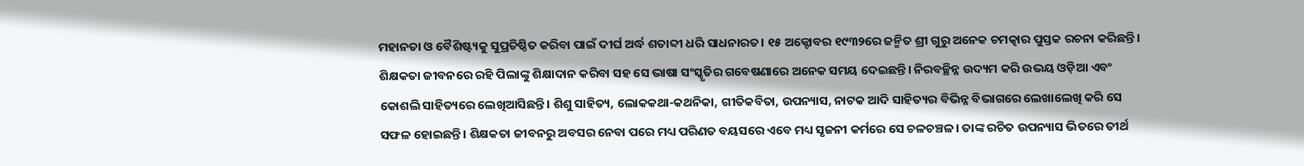ମହାନତା ଓ ବୈଶିଷ୍ଟ୍ୟକୁ ସୁପ୍ରତିଷ୍ଠିତ କରିବା ପାଇଁ ଦୀର୍ଘ ଅର୍ଦ୍ଧ ଶତାବ୍ଦୀ ଧରି ସାଧନାରତ। ୧୫ ଅକ୍ଟୋବର ୧୯୩୨ରେ ଜନ୍ମିତ ଶ୍ରୀ ଗୁରୁ ଅନେକ ଚମତ୍କାର ପୁସ୍ତକ ରଚନା କରିଛନ୍ତି। ଶିକ୍ଷକତା ଜୀବନରେ ରହି ପିଲାଙ୍କୁ ଶିକ୍ଷାଦାନ କରିବା ସହ ସେ ଭାଷା ସଂସ୍କୃତିର ଗବେଷଣାରେ ଅନେକ ସମୟ ଦେଇଛନ୍ତି। ନିରବଚ୍ଛିନ୍ନ ଉଦ୍ୟମ କରି ଉଭୟ ଓଡ଼ିଆ ଏବଂ କୋଶଲି ସାହିତ୍ୟରେ ଲେଖିଆସିଛନ୍ତି। ଶିଶୁ ସାହିତ୍ୟ, ଲୋକକଥା-କଥନିକା, ଗୀତିକବିତା, ଉପନ୍ୟାସ, ନାଟକ ଆଦି ସାହିତ୍ୟର ବିଭିନ୍ନ ବିଭାଗରେ ଲେଖାଲେଖି କରି ସେ ସଫଳ ହୋଇଛନ୍ତି। ଶିକ୍ଷକତା ଜୀବନରୁ ଅବସର ନେବା ପରେ ମଧ୍ୟ ପରିଣତ ବୟସରେ ଏବେ ମଧ୍ୟ ସୃଜନୀ କର୍ମରେ ସେ ଚଳଚଞ୍ଚଳ। ତାଙ୍କ ରଚିତ ଉପନ୍ୟାସ ଭିତରେ ତୀର୍ଥ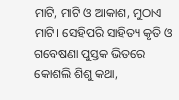ମାଟି, ମାଟି ଓ ଆକାଶ, ମୁଠାଏ ମାଟି। ସେହିପରି ସାହିତ୍ୟ କୃତି ଓ ଗବେଷଣା ପୁସ୍ତକ ଭିତରେ କୋଶଲି ଶିଶୁ କଥା,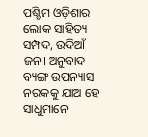ପଶ୍ଚିମ ଓଡ଼ିଶାର ଲୋକ ସାହିତ୍ୟ ସମ୍ପଦ, ଉଦିଆଁ ଜନ। ଅନୁବାଦ ବ୍ୟଙ୍ଗ ଉପନ୍ୟାସ ନରକକୁ ଯାଅ ହେ ସାଧୁମାନେ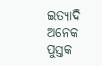ଇତ୍ୟାଦି ଅନେକ ପୁସ୍ତକ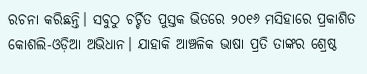ରଚନା କରିଛନ୍ତି। ସବୁଠୁ ଚର୍ଚ୍ଚିତ ପୁସ୍ତକ ଭିତରେ ୨୦୧୬ ମସିହାରେ ପ୍ରକାଶିତ କୋଶଲି-ଓଡ଼ିଆ ଅଭିଧାନ। ଯାହାକି ଆଞ୍ଚଳିକ ଭାଷା ପ୍ରତି ତାଙ୍କର ଶ୍ରେଷ୍ଠ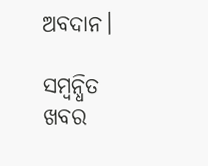ଅବଦାନ।

ସମ୍ବନ୍ଧିତ ଖବର